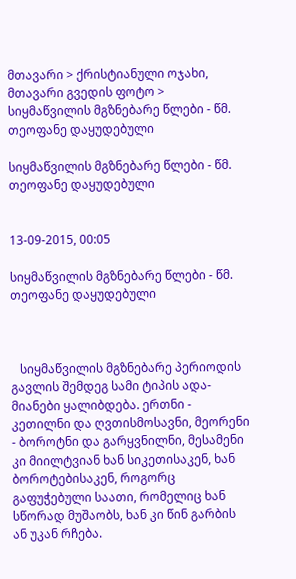მთავარი > ქრისტიანული ოჯახი, მთავარი გვედის ფოტო > სიყმაწვილის მგზნებარე წლები - წმ. თეოფანე დაყუდებული

სიყმაწვილის მგზნებარე წლები - წმ. თეოფანე დაყუდებული


13-09-2015, 00:05

სიყმაწვილის მგზნებარე წლები - წმ. თეოფანე დაყუდებული



   სიყმაწვილის მგზნებარე პერიოდის გავლის შემდეგ სამი ტიპის ადა-მიანები ყალიბდება. ერთნი - კეთილნი და ღვთისმოსავნი, მეორენი - ბოროტნი და გარყვნილნი, მესამენი კი მიილტვიან ხან სიკეთისაკენ, ხან ბოროტებისაკენ, როგორც გაფუჭებული საათი, რომელიც ხან სწორად მუშაობს, ხან კი წინ გარბის ან უკან რჩება.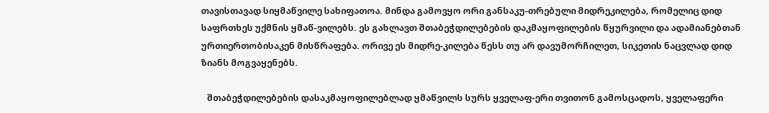თავისთავად სიყმაწვილე სახიფათოა. მინდა გამოვყო ორი განსაკუ-თრებული მიდრეკილება, რომელიც დიდ საფრთხეს უქმნის ყმაწ-ვილებს. ეს გახლავთ შთაბეჭდილებების დაკმაყოფილების წყურვილი და ადამიანებთან ურთიერთობისაკენ მისწრაფება. ორივე ეს მიდრე-კილება წესს თუ არ დავუმორჩილეთ, სიკეთის ნაცვლად დიდ ზიანს მოგვაყენებს.

   შთაბეჭდილებების დასაკმაყოფილებლად ყმაწვილს სურს ყველაფ-ერი თვითონ გამოსცადოს, ყველაფერი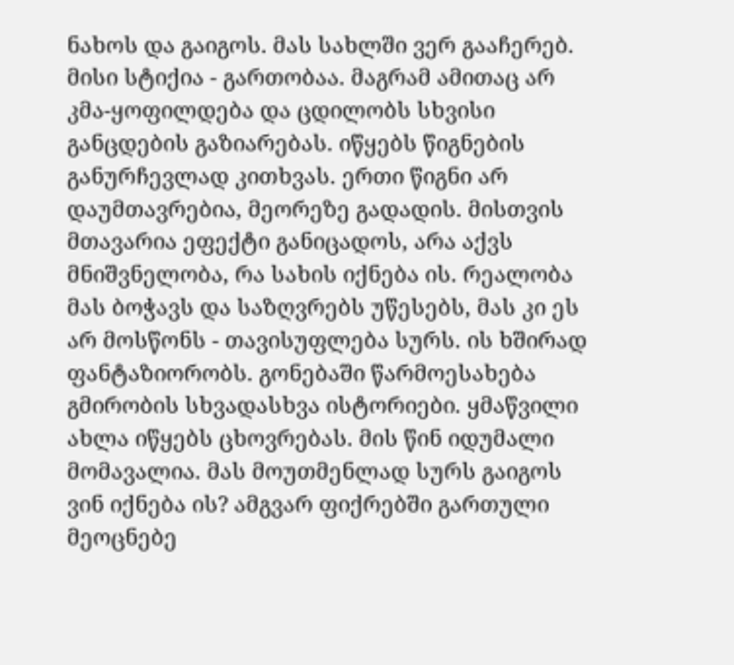ნახოს და გაიგოს. მას სახლში ვერ გააჩერებ. მისი სტიქია - გართობაა. მაგრამ ამითაც არ კმა-ყოფილდება და ცდილობს სხვისი განცდების გაზიარებას. იწყებს წიგნების განურჩევლად კითხვას. ერთი წიგნი არ დაუმთავრებია, მეორეზე გადადის. მისთვის მთავარია ეფექტი განიცადოს, არა აქვს მნიშვნელობა, რა სახის იქნება ის. რეალობა მას ბოჭავს და საზღვრებს უწესებს, მას კი ეს არ მოსწონს - თავისუფლება სურს. ის ხშირად ფანტაზიორობს. გონებაში წარმოესახება გმირობის სხვადასხვა ისტორიები. ყმაწვილი ახლა იწყებს ცხოვრებას. მის წინ იდუმალი მომავალია. მას მოუთმენლად სურს გაიგოს ვინ იქნება ის? ამგვარ ფიქრებში გართული მეოცნებე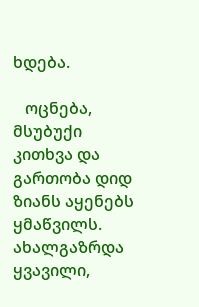ხდება.

   ოცნება, მსუბუქი კითხვა და გართობა დიდ ზიანს აყენებს ყმაწვილს. ახალგაზრდა ყვავილი,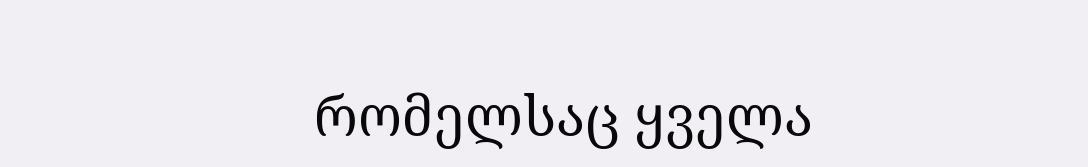რომელსაც ყველა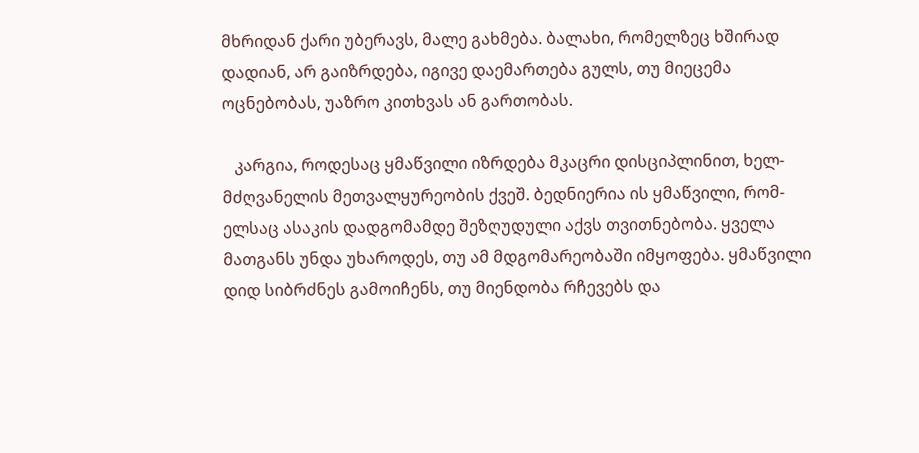მხრიდან ქარი უბერავს, მალე გახმება. ბალახი, რომელზეც ხშირად დადიან, არ გაიზრდება, იგივე დაემართება გულს, თუ მიეცემა ოცნებობას, უაზრო კითხვას ან გართობას.

   კარგია, როდესაც ყმაწვილი იზრდება მკაცრი დისციპლინით, ხელ-მძღვანელის მეთვალყურეობის ქვეშ. ბედნიერია ის ყმაწვილი, რომ-ელსაც ასაკის დადგომამდე შეზღუდული აქვს თვითნებობა. ყველა მათგანს უნდა უხაროდეს, თუ ამ მდგომარეობაში იმყოფება. ყმაწვილი დიდ სიბრძნეს გამოიჩენს, თუ მიენდობა რჩევებს და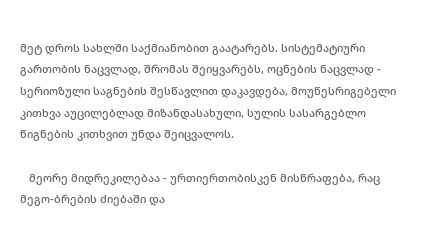მეტ დროს სახლში საქმიანობით გაატარებს. სისტემატიური გართობის ნაცვლად, შრომას შეიყვარებს, ოცნების ნაცვლად - სერიოზული საგნების შესწავლით დაკავდება, მოუწესრიგებელი კითხვა აუცილებლად მიზანდასახული, სულის სასარგებლო წიგნების კითხვით უნდა შეიცვალოს.

   მეორე მიდრეკილებაა - ურთიერთობისკენ მისწრაფება, რაც მეგო-ბრების ძიებაში და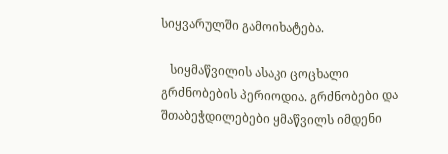სიყვარულში გამოიხატება.

   სიყმაწვილის ასაკი ცოცხალი გრძნობების პერიოდია. გრძნობები და შთაბეჭდილებები ყმაწვილს იმდენი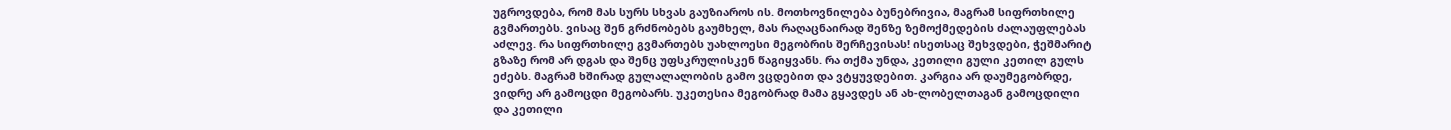უგროვდება, რომ მას სურს სხვას გაუზიაროს ის. მოთხოვნილება ბუნებრივია, მაგრამ სიფრთხილე გვმართებს. ვისაც შენ გრძნობებს გაუმხელ, მას რაღაცნაირად შენზე ზემოქმედების ძალაუფლებას აძლევ. რა სიფრთხილე გვმართებს უახლოესი მეგობრის შერჩევისას! ისეთსაც შეხვდები, ჭეშმარიტ გზაზე რომ არ დგას და შენც უფსკრულისკენ წაგიყვანს. რა თქმა უნდა, კეთილი გული კეთილ გულს ეძებს. მაგრამ ხშირად გულალალობის გამო ვცდებით და ვტყუვდებით. კარგია არ დაუმეგობრდე, ვიდრე არ გამოცდი მეგობარს. უკეთესია მეგობრად მამა გყავდეს ან ახ-ლობელთაგან გამოცდილი და კეთილი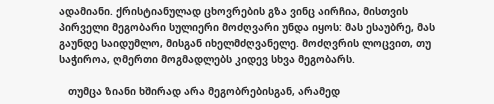ადამიანი. ქრისტიანულად ცხოვრების გზა ვინც აირჩია, მისთვის პირველი მეგობარი სულიერი მოძღვარი უნდა იყოს: მას ესაუბრე, მას გაუნდე საიდუმლო, მისგან იხელმძღვანელე. მოძღვრის ლოცვით, თუ საჭიროა, ღმერთი მოგმადლებს კიდევ სხვა მეგობარს.

   თუმცა ზიანი ხშირად არა მეგობრებისგან, არამედ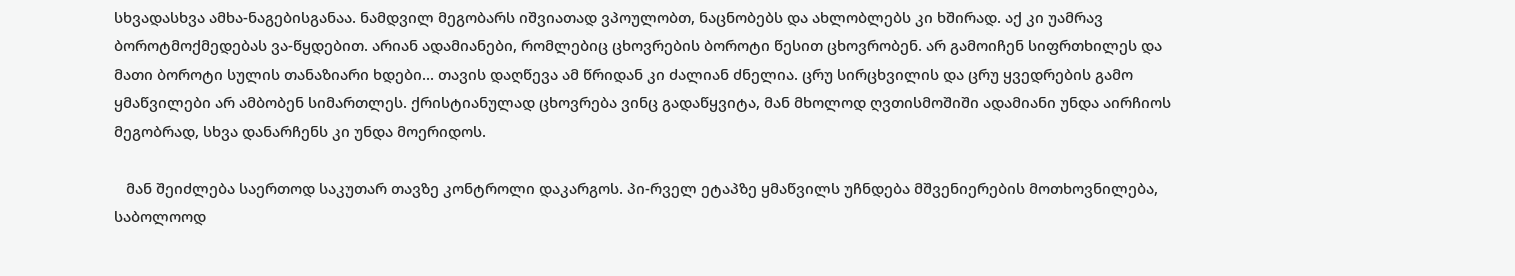სხვადასხვა ამხა-ნაგებისგანაა. ნამდვილ მეგობარს იშვიათად ვპოულობთ, ნაცნობებს და ახლობლებს კი ხშირად. აქ კი უამრავ ბოროტმოქმედებას ვა-წყდებით. არიან ადამიანები, რომლებიც ცხოვრების ბოროტი წესით ცხოვრობენ. არ გამოიჩენ სიფრთხილეს და მათი ბოროტი სულის თანაზიარი ხდები... თავის დაღწევა ამ წრიდან კი ძალიან ძნელია. ცრუ სირცხვილის და ცრუ ყვედრების გამო ყმაწვილები არ ამბობენ სიმართლეს. ქრისტიანულად ცხოვრება ვინც გადაწყვიტა, მან მხოლოდ ღვთისმოშიში ადამიანი უნდა აირჩიოს მეგობრად, სხვა დანარჩენს კი უნდა მოერიდოს.

   მან შეიძლება საერთოდ საკუთარ თავზე კონტროლი დაკარგოს. პი-რველ ეტაპზე ყმაწვილს უჩნდება მშვენიერების მოთხოვნილება, საბოლოოდ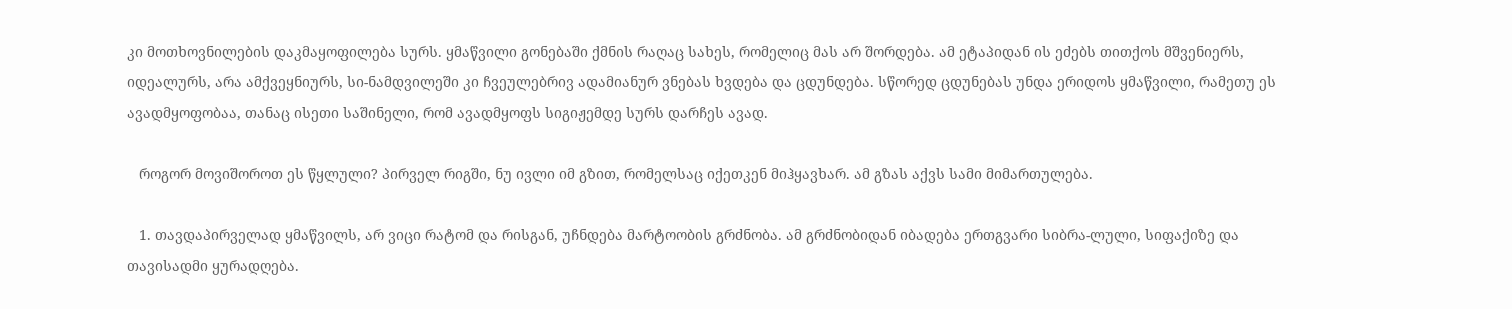კი მოთხოვნილების დაკმაყოფილება სურს. ყმაწვილი გონებაში ქმნის რაღაც სახეს, რომელიც მას არ შორდება. ამ ეტაპიდან ის ეძებს თითქოს მშვენიერს, იდეალურს, არა ამქვეყნიურს, სი-ნამდვილეში კი ჩვეულებრივ ადამიანურ ვნებას ხვდება და ცდუნდება. სწორედ ცდუნებას უნდა ერიდოს ყმაწვილი, რამეთუ ეს ავადმყოფობაა, თანაც ისეთი საშინელი, რომ ავადმყოფს სიგიჟემდე სურს დარჩეს ავად.

   როგორ მოვიშოროთ ეს წყლული? პირველ რიგში, ნუ ივლი იმ გზით, რომელსაც იქეთკენ მიჰყავხარ. ამ გზას აქვს სამი მიმართულება.

   1. თავდაპირველად ყმაწვილს, არ ვიცი რატომ და რისგან, უჩნდება მარტოობის გრძნობა. ამ გრძნობიდან იბადება ერთგვარი სიბრა-ლული, სიფაქიზე და თავისადმი ყურადღება.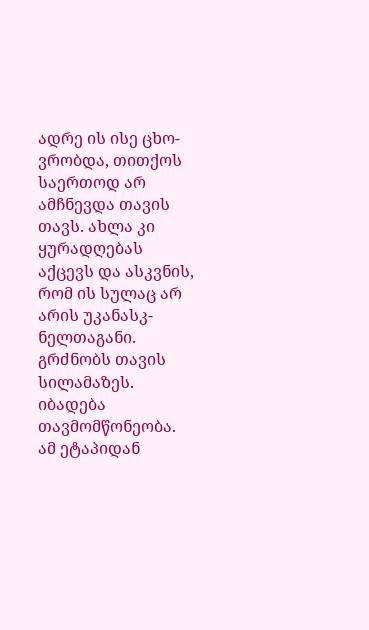ადრე ის ისე ცხო-ვრობდა, თითქოს საერთოდ არ ამჩნევდა თავის თავს. ახლა კი ყურადღებას აქცევს და ასკვნის, რომ ის სულაც არ არის უკანასკ-ნელთაგანი. გრძნობს თავის სილამაზეს. იბადება თავმომწონეობა. ამ ეტაპიდან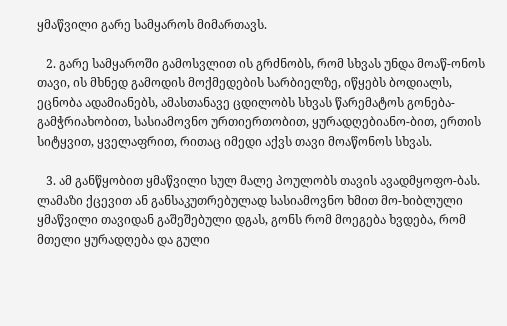ყმაწვილი გარე სამყაროს მიმართავს.

   2. გარე სამყაროში გამოსვლით ის გრძნობს, რომ სხვას უნდა მოაწ-ონოს თავი, ის მხნედ გამოდის მოქმედების სარბიელზე, იწყებს ბოდიალს, ეცნობა ადამიანებს, ამასთანავე ცდილობს სხვას წარემატოს გონება-გამჭრიახობით, სასიამოვნო ურთიერთობით, ყურადღებიანო-ბით, ერთის სიტყვით, ყველაფრით, რითაც იმედი აქვს თავი მოაწონოს სხვას.

   3. ამ განწყობით ყმაწვილი სულ მალე პოულობს თავის ავადმყოფო-ბას. ლამაზი ქცევით ან განსაკუთრებულად სასიამოვნო ხმით მო-ხიბლული ყმაწვილი თავიდან გაშეშებული დგას, გონს რომ მოეგება ხვდება, რომ მთელი ყურადღება და გული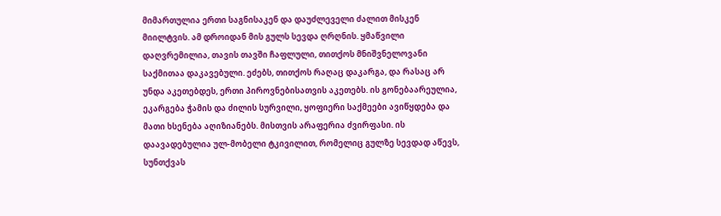მიმართულია ერთი საგნისაკენ და დაუძლეველი ძალით მისკენ მიილტვის. ამ დროიდან მის გულს სევდა ღრღნის. ყმაწვილი დაღვრემილია, თავის თავში ჩაფლული, თითქოს მნიშვნელოვანი საქმითაა დაკავებული. ეძებს, თითქოს რაღაც დაკარგა, და რასაც არ უნდა აკეთებდეს, ერთი პიროვნებისათვის აკეთებს. ის გონებაარეულია, ეკარგება ჭამის და ძილის სურვილი, ყოფიერი საქმეები ავიწყდება და მათი ხსენება აღიზიანებს. მისთვის არაფერია ძვირფასი. ის დაავადებულია ულ-მობელი ტკივილით, რომელიც გულზე სევდად აწევს, სუნთქვას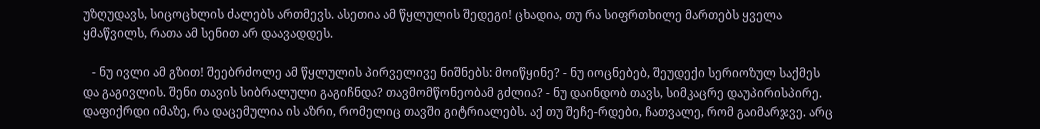უზღუდავს, სიცოცხლის ძალებს ართმევს. ასეთია ამ წყლულის შედეგი! ცხადია, თუ რა სიფრთხილე მართებს ყველა ყმაწვილს, რათა ამ სენით არ დაავადდეს.

   - ნუ ივლი ამ გზით! შეებრძოლე ამ წყლულის პირველივე ნიშნებს: მოიწყინე? - ნუ იოცნებებ, შეუდექი სერიოზულ საქმეს და გაგივლის. შენი თავის სიბრალული გაგიჩნდა? თავმომწონეობამ გძლია? - ნუ დაინდობ თავს, სიმკაცრე დაუპირისპირე. დაფიქრდი იმაზე, რა დაცემულია ის აზრი, რომელიც თავში გიტრიალებს. აქ თუ შეჩე-რდები, ჩათვალე, რომ გაიმარჯვე. არც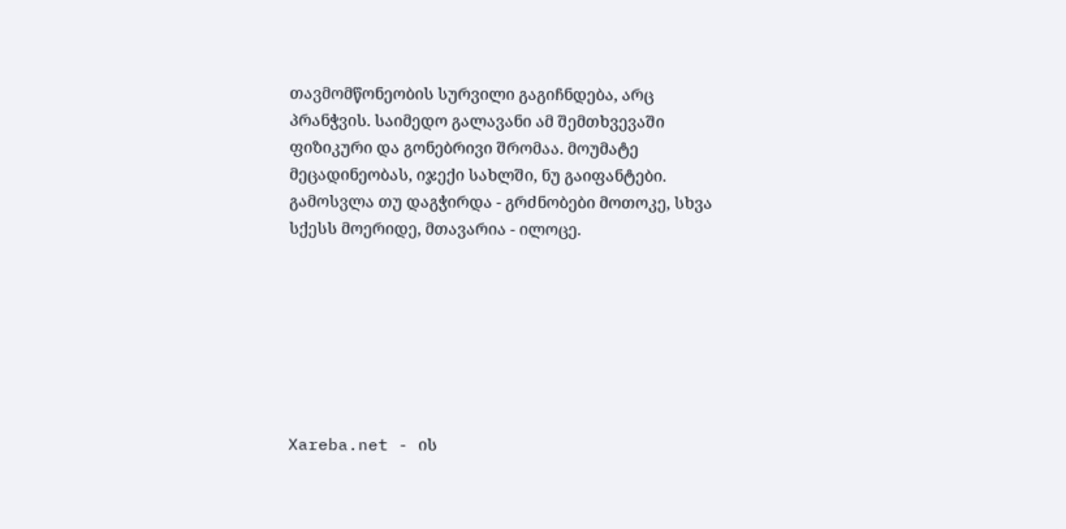თავმომწონეობის სურვილი გაგიჩნდება, არც პრანჭვის. საიმედო გალავანი ამ შემთხვევაში ფიზიკური და გონებრივი შრომაა. მოუმატე მეცადინეობას, იჯექი სახლში, ნუ გაიფანტები. გამოსვლა თუ დაგჭირდა - გრძნობები მოთოკე, სხვა სქესს მოერიდე, მთავარია - ილოცე.







Xareba.net - ის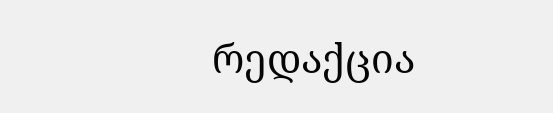რედაქცია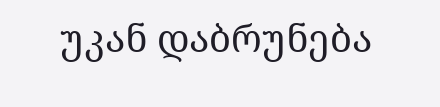უკან დაბრუნება